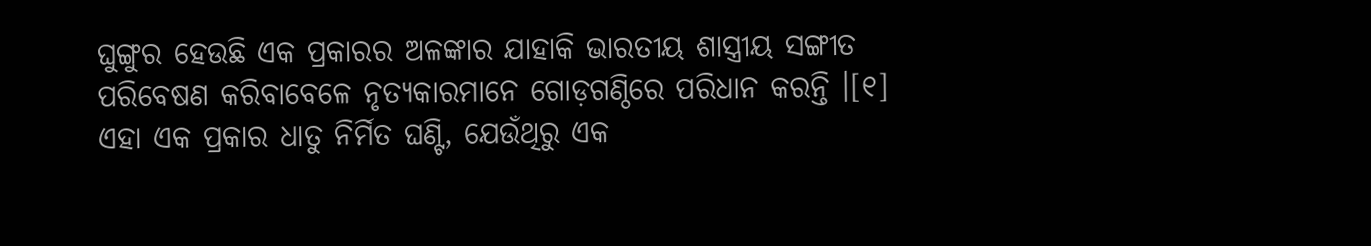ଘୁଙ୍ଗୁର ହେଉଛି ଏକ ପ୍ରକାରର ଅଳଙ୍କାର ଯାହାକି ଭାରତୀୟ ଶାସ୍ତ୍ରୀୟ ସଙ୍ଗୀତ ପରିବେଷଣ କରିବାବେଳେ ନୃତ୍ୟକାରମାନେ ଗୋଡ଼ଗଣ୍ଠିରେ ପରିଧାନ କରନ୍ତି ।[୧] ଏହା ଏକ ପ୍ରକାର ଧାତୁ ନିର୍ମିତ ଘଣ୍ଟି, ଯେଉଁଥିରୁ ଏକ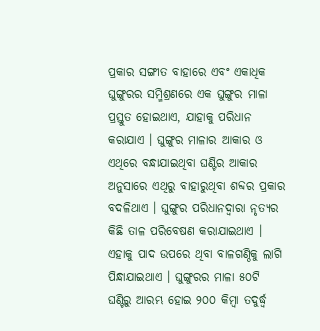ପ୍ରକାର ସଙ୍ଗୀତ ବାହାରେ ଏବଂ ଏକାଧିକ ଘୁଙ୍ଗୁରର ସମ୍ମିଶ୍ରଣରେ ଏକ ଘୁଙ୍ଗୁର ମାଳା ପ୍ରସ୍ତୁତ ହୋଇଥାଏ, ଯାହାକୁ ପରିଧାନ କରାଯାଏ । ଘୁଙ୍ଗୁର ମାଳାର ଆକାର ଓ ଏଥିରେ ବନ୍ଧାଯାଇଥିବା ଘଣ୍ଟିର ଆକାର ଅନୁସାରେ ଏଥିରୁ ବାହାରୁଥିବା ଶବ୍ଦର ପ୍ରକାର ବଦଳିଥାଏ । ଘୁଙ୍ଗୁର ପରିଧାନଦ୍ୱାରା ନୃତ୍ୟର କିଛି ତାଳ ପରିବେଷଣ କରାଯାଇଥାଏ । ଏହାକୁ ପାଦ ଉପରେ ଥିବା ବାଳଗଣ୍ଠିକୁ ଲାଗି ପିନ୍ଧାଯାଇଥାଏ । ଘୁଙ୍ଗୁରର ମାଳା ୫୦ଟି ଘଣ୍ଟିରୁ ଆରମ୍ଭ ହୋଇ ୨୦୦ କିମ୍ବା ତଦୁର୍ଦ୍ଧ୍ୱ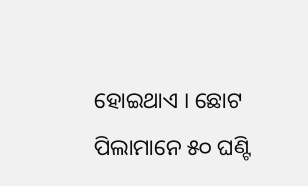ହୋଇଥାଏ । ଛୋଟ ପିଲାମାନେ ୫୦ ଘଣ୍ଟି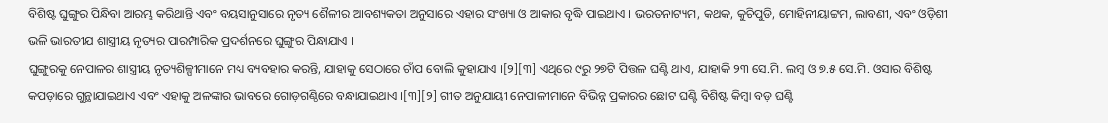ବିଶିଷ୍ଟ ଘୁଙ୍ଗୁର ପିନ୍ଧିବା ଆରମ୍ଭ କରିଥାନ୍ତି ଏବଂ ବୟସାନୁସାରେ ନୃତ୍ୟ ଶୈଳୀର ଆବଶ୍ୟକତା ଅନୁସାରେ ଏହାର ସଂଖ୍ୟା ଓ ଆକାର ବୃଦ୍ଧି ପାଇଥାଏ । ଭରତନାଟ୍ୟମ, କଥକ, କୁଚିପୁଡି, ମୋହିନୀୟାଟ୍ଟମ, ଲାବଣୀ, ଏବଂ ଓଡ଼ିଶୀ ଭଳି ଭାରତୀଯ ଶାସ୍ତ୍ରୀୟ ନୃତ୍ୟର ପାରମ୍ପାରିକ ପ୍ରଦର୍ଶନରେ ଘୁଙ୍ଗୁର ପିନ୍ଧାଯାଏ ।
ଘୁଙ୍ଗୁରକୁ ନେପାଳର ଶାସ୍ତ୍ରୀୟ ନୃତ୍ୟଶିଳ୍ପୀମାନେ ମଧ୍ୟ ବ୍ୟବହାର କରନ୍ତି, ଯାହାକୁ ସେଠାରେ ଚାଁପ ବୋଲି କୁହାଯାଏ ।[୨][୩] ଏଥିରେ ୯ରୁ ୨୭ଟି ପିତ୍ତଳ ଘଣ୍ଟି ଥାଏ, ଯାହାକି ୨୩ ସେ.ମି. ଲମ୍ବ ଓ ୭.୫ ସେ.ମି. ଓସାର ବିଶିଷ୍ଟ କପଡ଼ାରେ ଗୁନ୍ଥାଯାଇଥାଏ ଏବଂ ଏହାକୁ ଅଳଙ୍କାର ଭାବରେ ଗୋଡ଼ଗଣ୍ଠିରେ ବନ୍ଧାଯାଇଥାଏ ।[୩][୨] ଗୀତ ଅନୁଯାୟୀ ନେପାଳୀମାନେ ବିଭିନ୍ନ ପ୍ରକାରର ଛୋଟ ଘଣ୍ଟି ବିଶିଷ୍ଟ କିମ୍ବା ବଡ଼ ଘଣ୍ଟି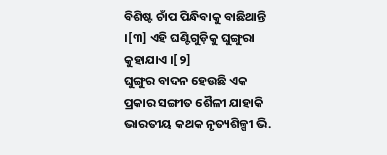ବିଶିଷ୍ଟ ଚାଁପ ପିନ୍ଧିବାକୁ ବାଛିଥାନ୍ତି ।[୩] ଏହି ଘଣ୍ଟିଗୁଡ଼ିକୁ ଘୁଙ୍ଗୁରା କୁହାଯାଏ ।[୨]
ଘୁଙ୍ଗୁର ବାଦନ ହେଉଛି ଏକ ପ୍ରକାର ସଙ୍ଗୀତ ଶୈଳୀ ଯାହାକି ଭାରତୀୟ କଥକ ନୃତ୍ୟଶିଳ୍ପୀ ଭି.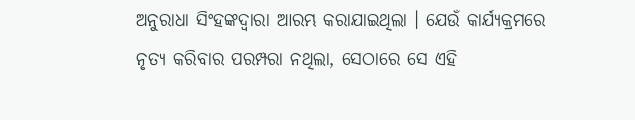ଅନୁରାଧା ସିଂହଙ୍କଦ୍ୱାରା ଆରମ୍ଭ କରାଯାଇଥିଲା । ଯେଉଁ କାର୍ଯ୍ୟକ୍ରମରେ ନୃତ୍ୟ କରିବାର ପରମ୍ପରା ନଥିଲା, ସେଠାରେ ସେ ଏହି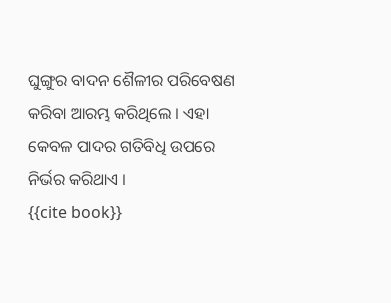ଘୁଙ୍ଗୁର ବାଦନ ଶୈଳୀର ପରିବେଷଣ କରିବା ଆରମ୍ଭ କରିଥିଲେ । ଏହା କେବଳ ପାଦର ଗତିବିଧି ଉପରେ ନିର୍ଭର କରିଥାଏ ।
{{cite book}}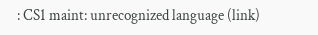: CS1 maint: unrecognized language (link)